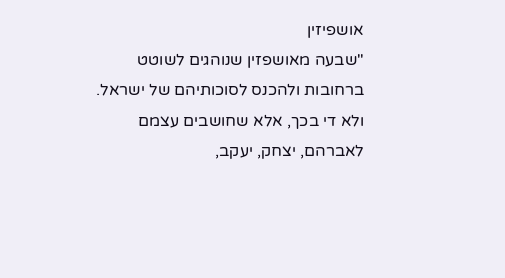אושפיזין
"שבעה מאושפזין שנוהגים לשוטט ברחובות ולהכנס לסוכותיהם של ישראל. ולא די בכך, אלא שחושבים עצמם לאברהם, יצחק, יעקב,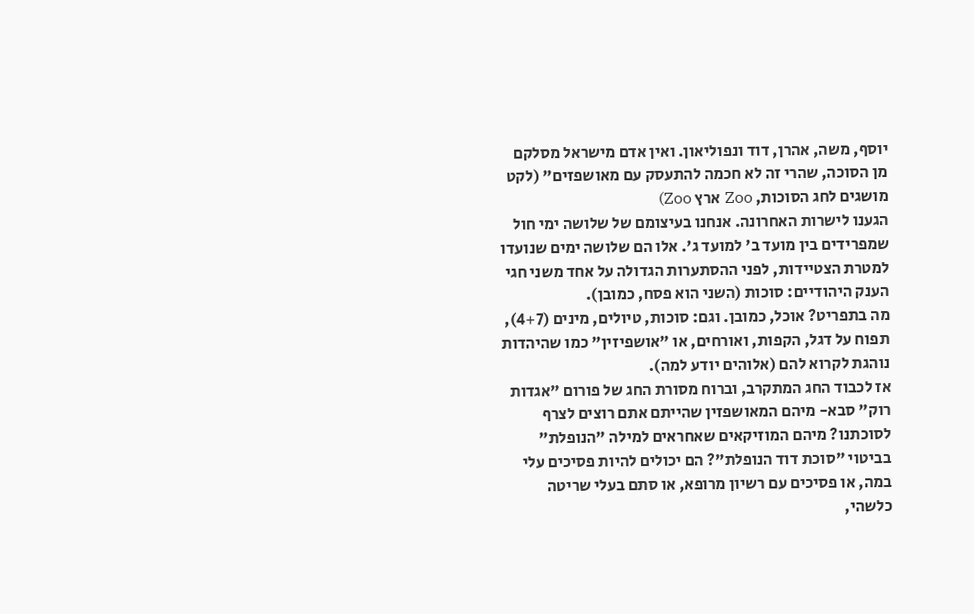יוסף, משה, אהרן, דוד ונפוליאון. ואין אדם מישראל מסלקם מן הסוכה, שהרי זה לא חכמה להתעסק עם מאושפזים" (לקט מושגים לחג הסוכות, Zoo ארץ Zoo)
הגענו לישרות האחרונה. אנחנו בעיצומם של שלושה ימי חול שמפרידים בין מועד ב' למועד ג'. אלו הם שלושה ימים שנועדו למטרת הצטיידות, לפני ההסתערות הגדולה על אחד משני חגי הענק היהודיים: סוכות (השני הוא פסח, כמובן).
מה בתפריט? אוכל, כמובן. וגם: סוכות, טיולים, מינים (4+7), תפוח על דגל, הקפות, ואורחים, או "אושפיזין" כמו שהיהדות נוהגת לקרוא להם (אלוהים יודע למה).
אז לכבוד החג המתקרב, וברוח מסורת החג של פורום "אגדות רוק" סבא- מיהם המאושפזין שהייתם אתם רוצים לצרף לסוכתנו? מיהם המוזיקאים שאחראים למילה "הנופלת" בביטוי "סוכת דוד הנופלת"? הם יכולים להיות פסיכים עלי במה, או פסיכים עם רשיון מרופא, או סתם בעלי שריטה כלשהי,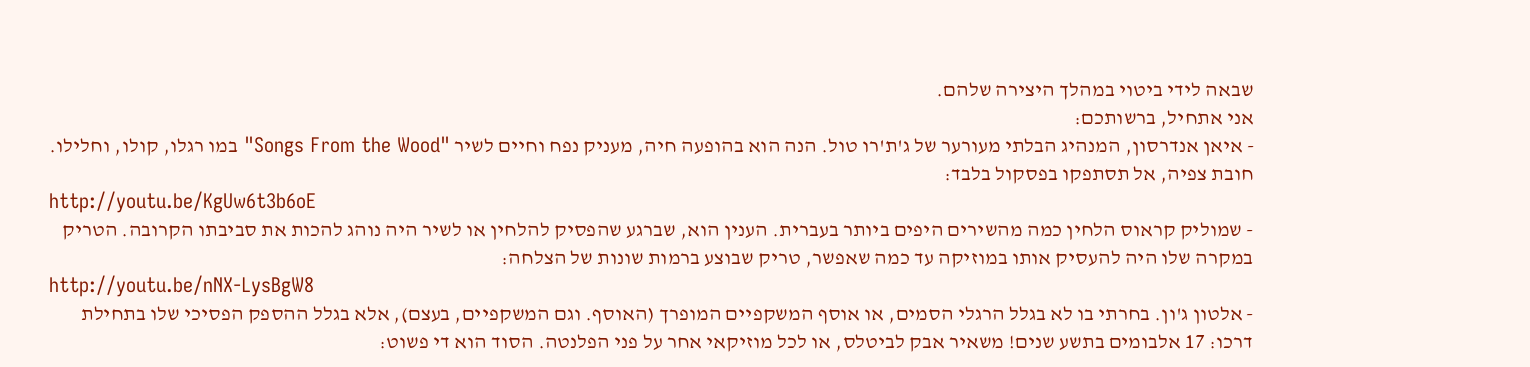שבאה לידי ביטוי במהלך היצירה שלהם.
אני אתחיל, ברשותכם:
- איאן אנדרסון, המנהיג הבלתי מעורער של ג'ת'רו טול. הנה הוא בהופעה חיה, מעניק נפח וחיים לשיר "Songs From the Wood" במו רגלו, קולו, וחלילו. חובת צפיה, אל תסתפקו בפסקול בלבד:
http://youtu.be/KgUw6t3b6oE
- שמוליק קראוס הלחין כמה מהשירים היפים ביותר בעברית. הענין הוא, שברגע שהפסיק להלחין או לשיר היה נוהג להכות את סביבתו הקרובה. הטריק במקרה שלו היה להעסיק אותו במוזיקה עד כמה שאפשר, טריק שבוצע ברמות שונות של הצלחה:
http://youtu.be/nNX-LysBgW8
- אלטון ג'ון. בחרתי בו לא בגלל הרגלי הסמים, או אוסף המשקפיים המופרך (האוסף. וגם המשקפיים, בעצם), אלא בגלל ההספק הפסיכי שלו בתחילת דרכו: 17 אלבומים בתשע שנים! משאיר אבק לביטלס, או לכל מוזיקאי אחר על פני הפלנטה. הסוד הוא די פשוט: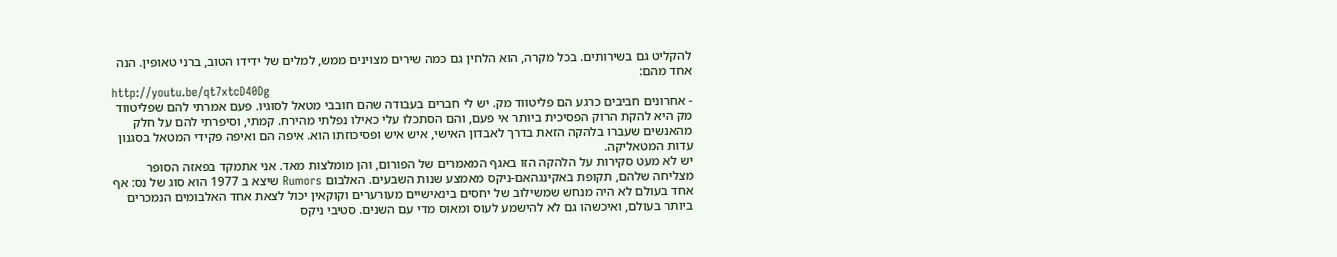להקליט גם בשירותים. בכל מקרה, הוא הלחין גם כמה שירים מצוינים ממש, למלים של ידידו הטוב, ברני טאופין. הנה אחד מהם:
http://youtu.be/qt7xtcD40Dg
- אחרונים חביבים כרגע הם פליטווד מק. יש לי חברים בעבודה שהם חובבי מטאל לסוגיו. פעם אמרתי להם שפליטווד מק היא להקת הרוק הפסיכית ביותר אי פעם, והם הסתכלו עלי כאילו נפלתי מהירח. קמתי, וסיפרתי להם על חלק מהאנשים שעברו בלהקה הזאת בדרך לאבדון האישי, איש איש ופסיכוזתו הוא. איפה הם ואיפה פקידי המטאל בסגנון עדות המטאליקה.
יש לא מעט סקירות על הלהקה הזו באגף המאמרים של הפורום, והן מומלצות מאד. אני אתמקד בפאזה הסופר מצליחה שלהם, תקופת באקינגהאם-ניקס מאמצע שנות השבעים. האלבום Rumors שיצא ב 1977 הוא סוג של נס: אף אחד בעולם לא היה מנחש שמשילוב של יחסים בינאישיים מעורערים וקוקאין יכול לצאת אחד האלבומים הנמכרים ביותר בעולם, ואיכשהו גם לא להישמע לעוס ומאוס מדי עם השנים. סטיבי ניקס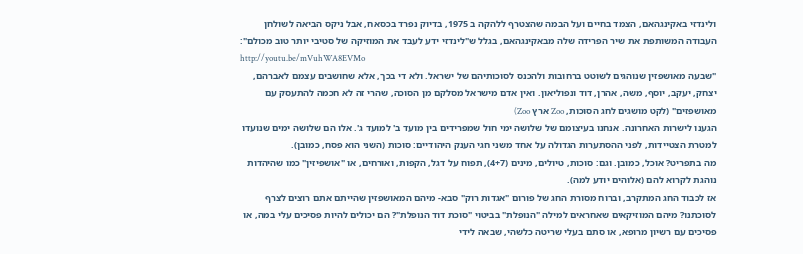ולינדזי באקינגהאם, הצמד בחיים ועל הבמה שהצטרף ללהקה ב 1975, בדיוק נפרד בכסאח, אבל ניקס הביאה לשולחן העבודה המשותפת את שיר הפרידה שלה מבאקינגהאם, בגלל ש"לינדזי ידע לעבד את המוזיקה של סטיבי יותר טוב מכולם":
http://youtu.be/mVuhWA8EVMo
"שבעה מאושפזין שנוהגים לשוטט ברחובות ולהכנס לסוכותיהם של ישראל. ולא די בכך, אלא שחושבים עצמם לאברהם, יצחק, יעקב, יוסף, משה, אהרן, דוד ונפוליאון. ואין אדם מישראל מסלקם מן הסוכה, שהרי זה לא חכמה להתעסק עם מאושפזים" (לקט מושגים לחג הסוכות, Zoo ארץ Zoo)
הגענו לישרות האחרונה. אנחנו בעיצומם של שלושה ימי חול שמפרידים בין מועד ב' למועד ג'. אלו הם שלושה ימים שנועדו למטרת הצטיידות, לפני ההסתערות הגדולה על אחד משני חגי הענק היהודיים: סוכות (השני הוא פסח, כמובן).
מה בתפריט? אוכל, כמובן. וגם: סוכות, טיולים, מינים (4+7), תפוח על דגל, הקפות, ואורחים, או "אושפיזין" כמו שהיהדות נוהגת לקרוא להם (אלוהים יודע למה).
אז לכבוד החג המתקרב, וברוח מסורת החג של פורום "אגדות רוק" סבא- מיהם המאושפזין שהייתם אתם רוצים לצרף לסוכתנו? מיהם המוזיקאים שאחראים למילה "הנופלת" בביטוי "סוכת דוד הנופלת"? הם יכולים להיות פסיכים עלי במה, או פסיכים עם רשיון מרופא, או סתם בעלי שריטה כלשהי, שבאה לידי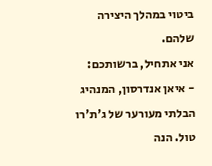ביטוי במהלך היצירה שלהם.
אני אתחיל, ברשותכם:
- איאן אנדרסון, המנהיג הבלתי מעורער של ג'ת'רו טול. הנה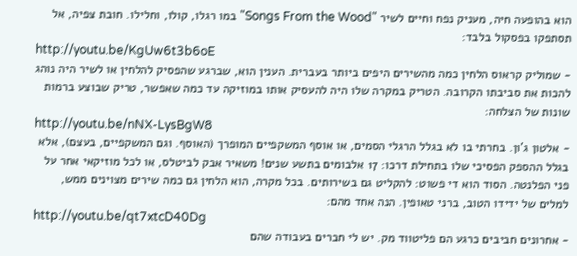הוא בהופעה חיה, מעניק נפח וחיים לשיר "Songs From the Wood" במו רגלו, קולו, וחלילו. חובת צפיה, אל תסתפקו בפסקול בלבד:
http://youtu.be/KgUw6t3b6oE
- שמוליק קראוס הלחין כמה מהשירים היפים ביותר בעברית. הענין הוא, שברגע שהפסיק להלחין או לשיר היה נוהג להכות את סביבתו הקרובה. הטריק במקרה שלו היה להעסיק אותו במוזיקה עד כמה שאפשר, טריק שבוצע ברמות שונות של הצלחה:
http://youtu.be/nNX-LysBgW8
- אלטון ג'ון. בחרתי בו לא בגלל הרגלי הסמים, או אוסף המשקפיים המופרך (האוסף. וגם המשקפיים, בעצם), אלא בגלל ההספק הפסיכי שלו בתחילת דרכו: 17 אלבומים בתשע שנים! משאיר אבק לביטלס, או לכל מוזיקאי אחר על פני הפלנטה. הסוד הוא די פשוט: להקליט גם בשירותים. בכל מקרה, הוא הלחין גם כמה שירים מצוינים ממש, למלים של ידידו הטוב, ברני טאופין. הנה אחד מהם:
http://youtu.be/qt7xtcD40Dg
- אחרונים חביבים כרגע הם פליטווד מק. יש לי חברים בעבודה שהם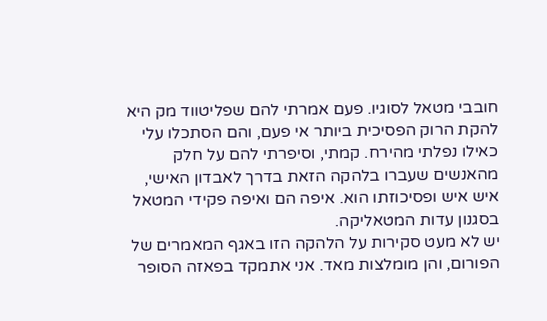חובבי מטאל לסוגיו. פעם אמרתי להם שפליטווד מק היא להקת הרוק הפסיכית ביותר אי פעם, והם הסתכלו עלי כאילו נפלתי מהירח. קמתי, וסיפרתי להם על חלק מהאנשים שעברו בלהקה הזאת בדרך לאבדון האישי, איש איש ופסיכוזתו הוא. איפה הם ואיפה פקידי המטאל בסגנון עדות המטאליקה.
יש לא מעט סקירות על הלהקה הזו באגף המאמרים של הפורום, והן מומלצות מאד. אני אתמקד בפאזה הסופר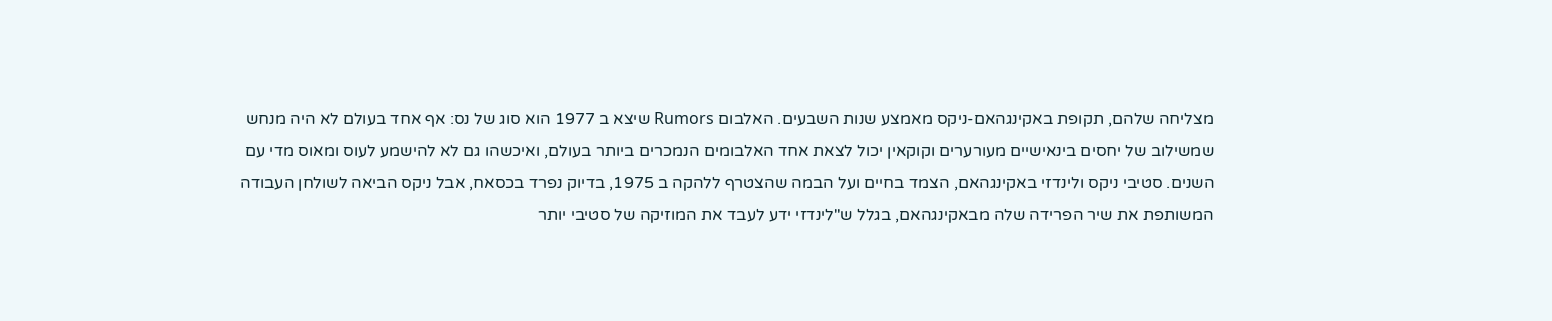מצליחה שלהם, תקופת באקינגהאם-ניקס מאמצע שנות השבעים. האלבום Rumors שיצא ב 1977 הוא סוג של נס: אף אחד בעולם לא היה מנחש שמשילוב של יחסים בינאישיים מעורערים וקוקאין יכול לצאת אחד האלבומים הנמכרים ביותר בעולם, ואיכשהו גם לא להישמע לעוס ומאוס מדי עם השנים. סטיבי ניקס ולינדזי באקינגהאם, הצמד בחיים ועל הבמה שהצטרף ללהקה ב 1975, בדיוק נפרד בכסאח, אבל ניקס הביאה לשולחן העבודה המשותפת את שיר הפרידה שלה מבאקינגהאם, בגלל ש"לינדזי ידע לעבד את המוזיקה של סטיבי יותר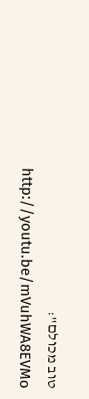טוב מכולם":
http://youtu.be/mVuhWA8EVMo